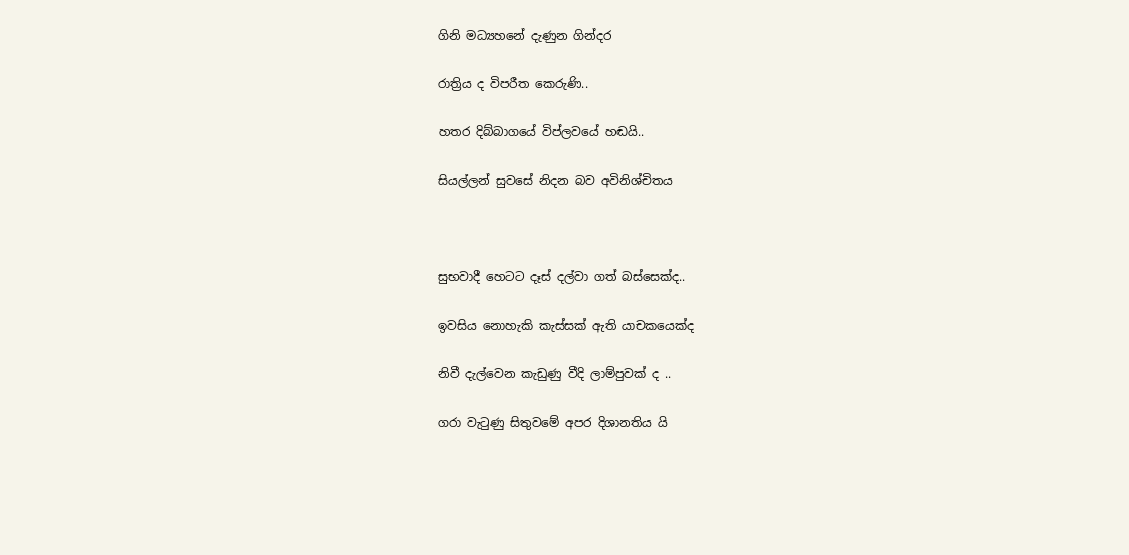ගිනි මධ්‍යහනේ දැණුන ගින්දර

රාත්‍රිය ද විපරීත කෙරුණි..

හතර දිබ්බාගයේ විප්ලවයේ හඬයි..

සියල්ලන් සුවසේ නිදන බව අවිනිශ්චිතය



සුභවාදී හෙටට දෑස් දල්වා ගත් බස්සෙක්ද..

ඉවසිය නොහැකි කැස්සක් ඇති යාචකයෙක්ද

නිවී දැල්වෙන කැඩුණු වීදි ලාම්පුවක් ද ..

ගරා වැටුණු සිතුවමේ අපර දිශානතිය යි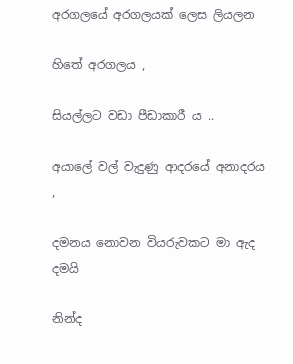අරගලයේ අරගලයක් ලෙස ලියලන

හිතේ අරගලය ,

සියල්ලට වඩා පීඩාකාරී ය ..

අයාලේ වල් වැදුණු ආදරයේ අනාදරය ,

දමනය නොවන වියරුවකට මා ඇද දමයි

නින්ද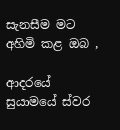සැනසීම මට අහිමි කළ ඔබ ,

ආදරයේ සුයාමයේ ස්වර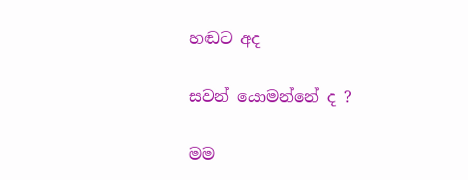හඬට අද

සවන් යොමන්නේ ද ?

මම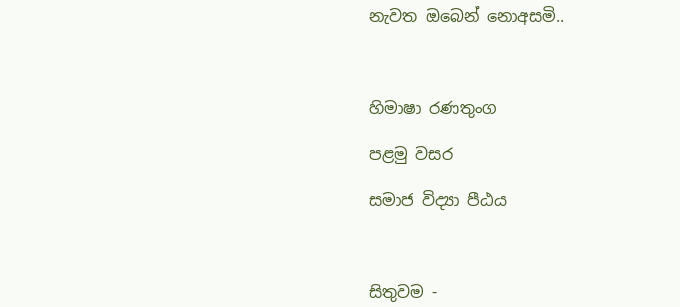නැවත ඔබෙන් නොඅසමි..



හිමාෂා රණතුංග

පළමු වසර

සමාජ විද්‍යා පීඨය



සිතුවම -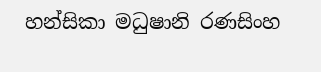හන්සිකා මධුෂානි රණසිංහ